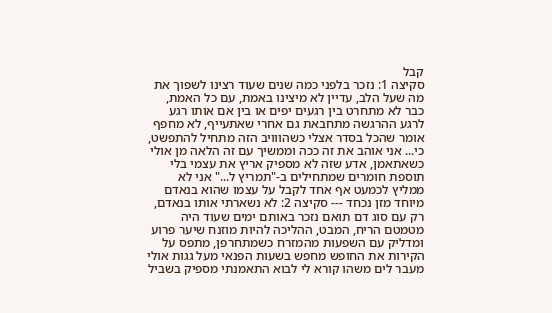קבל
סקיצה 1: נזכר בלפני כמה שנים שעוד רצינו לשפוך את מה שעל הלב, עדיין לא מיצינו באמת, עם כל האמת, כבר לא מתחרט בין רגעים יפים או בין אם אותו רגע לרגע ההרגשה מתחבאת גם אחרי שאתעייף, לא מחפף אומר שהכל בסדר אצלי כשהווויב הזה מתחיל להתפשט, כי... אני אוהב את זה ככה וממשיך עם זה הלאה מן אולי כשאתאמן, אדע שזה לא מספיק אריץ את עצמי בלי תוספת חומרים שמתחילים ב-"תמריץ ל..." אני לא ממליץ לכמעט אף אחד לקבל על עצמו שהוא בנאדם מיוחד מזן נכחד --- סקיצה 2: לא נשארתי אותו בנאדם, רק עם סוג דם תואם נזכר באותם ימים שעוד היה מטמטם הריח, המבט, ההליכה להיות מוזנח שיער פרוע ומדליק עם השפעות מהמזרח כשמתחרפן, מתפס על הקירות את החופש מחפש בשעות הפנאי מעל גגות אולי מעבר לים משהו קורא לי לבוא התאמנתי מספיק בשביל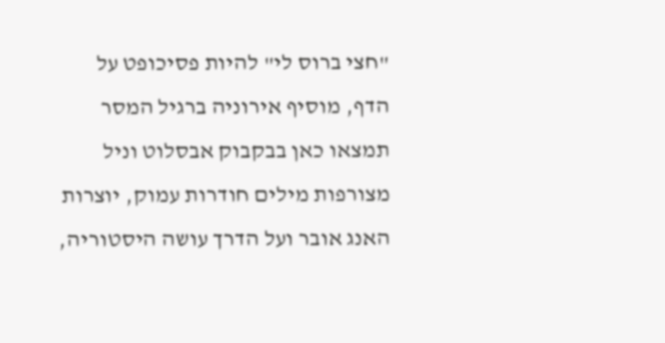"חצי ברוס לי" להיות פסיכופט על הדף, מוסיף אירוניה ברגיל המסר תמצאו כאן בבקבוק אבסלוט וניל מצורפות מילים חודרות עמוק, יוצרות האנג אובר ועל הדרך עושה היסטוריה,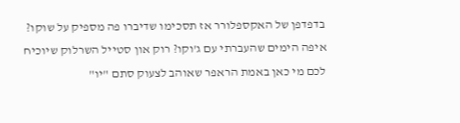בדפדפן של האקספלורר אז תסכימו שדיברו פה מספיק על שוקו? איפה הימים שהעברתי עם ג'וקו? רוק און סטייל השרלוק שיוכיח לכם מי כאן באמת הראפר שאוהב לצעוק סתם "יו"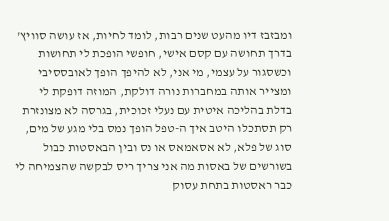ומבזבז דיו מהעט שנים רבות, לומד לחיות, אז עושה סוויץ' בדרך תחושה עם קסם אישי, חופשי הופכת לי תחושות וכשסגור על עצמי, מי אני, לא להיפך הופך לאובססיבי ומצייר אותה במחברות נורה דולקת, המוזה דופקת לי בדלת בהליכה איטית עם נעלי זכוכית, בגרסה לא מצונזרת רק תסתכלו היטב איך ה-טפל הופך נמס בלי מגע של מים, סוג של פלא, לא אסאמאס או נס ובין הבאסטות כבול בשורשים של באסות מה אני צריך ריס לבקשה שהצמיחה לי כבר ראסטות בתחת עסוק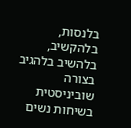בלנסות, בלהקשיב, בלהשיב בלהגיב בצורה שוביניסטית בשיחות נשים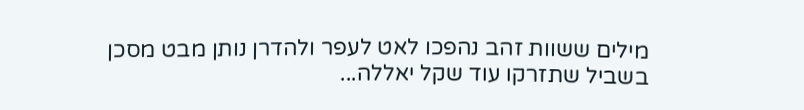מילים ששוות זהב נהפכו לאט לעפר ולהדרן נותן מבט מסכן בשביל שתזרקו עוד שקל יאללה...